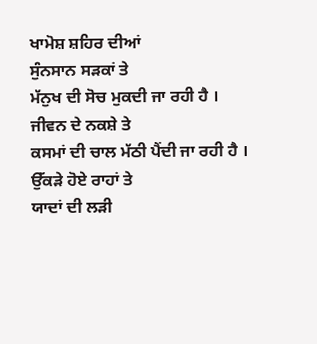ਖਾਮੋਸ਼ ਸ਼ਹਿਰ ਦੀਆਂ
ਸੁੰਨਸਾਨ ਸੜਕਾਂ ਤੇ
ਮੱਨੁਖ ਦੀ ਸੋਚ ਮੁਕਦੀ ਜਾ ਰਹੀ ਹੈ ।
ਜੀਵਨ ਦੇ ਨਕਸ਼ੇ ਤੇ
ਕਸਮਾਂ ਦੀ ਚਾਲ ਮੱਠੀ ਪੈਂਦੀ ਜਾ ਰਹੀ ਹੈ ।
ਉੱਕੜੇ ਹੋਏ ਰਾਹਾਂ ਤੇ
ਯਾਦਾਂ ਦੀ ਲੜੀ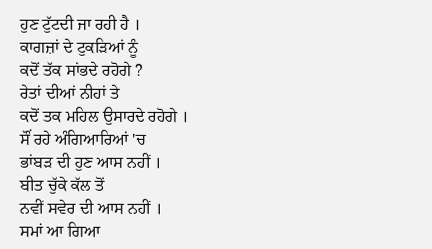ਹੁਣ ਟੁੱਟਦੀ ਜਾ ਰਹੀ ਹੈ ।
ਕਾਗਜ਼ਾਂ ਦੇ ਟੁਕੜਿਆਂ ਨੂੰ
ਕਦੋਂ ਤੱਕ ਸਾਂਭਦੇ ਰਹੋਗੇ ?
ਰੇਤਾਂ ਦੀਆਂ ਨੀਹਾਂ ਤੇ
ਕਦੋਂ ਤਕ ਮਹਿਲ ਉਸਾਰਦੇ ਰਹੋਗੇ ।
ਸੌਂ ਰਹੇ ਅੰਗਿਆਰਿਆਂ 'ਚ
ਭਾਂਬੜ ਦੀ ਹੁਣ ਆਸ ਨਹੀਂ ।
ਬੀਤ ਚੁੱਕੇ ਕੱਲ ਤੋਂ
ਨਵੀਂ ਸਵੇਰ ਦੀ ਆਸ ਨਹੀਂ ।
ਸਮਾਂ ਆ ਗਿਆ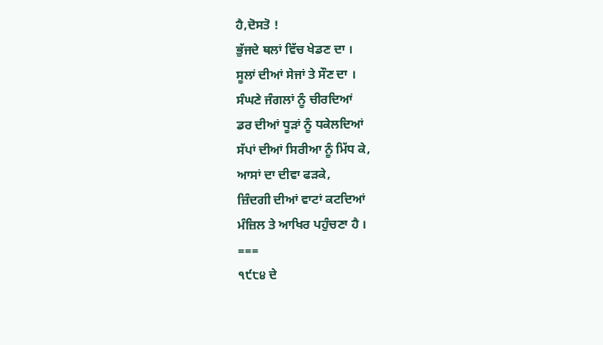ਹੈ,ਦੋਸਤੋ !
ਭੁੱਜਦੇ ਥਲਾਂ ਵਿੱਚ ਖੇਡਣ ਦਾ ।
ਸੂਲਾਂ ਦੀਆਂ ਸੇਜਾਂ ਤੇ ਸੌਣ ਦਾ ।
ਸੰਘਣੇ ਜੰਗਲਾਂ ਨੂੰ ਚੀਰਦਿਆਂ
ਡਰ ਦੀਆਂ ਧੂੜਾਂ ਨੂੰ ਧਕੇਲਦਿਆਂ
ਸੱਪਾਂ ਦੀਆਂ ਸਿਰੀਆ ਨੂੰ ਮਿੱਧ ਕੇ,
ਆਸਾਂ ਦਾ ਦੀਵਾ ਫੜਕੇ,
ਜ਼ਿੰਦਗੀ ਦੀਆਂ ਵਾਟਾਂ ਕਟਦਿਆਂ
ਮੰਜ਼ਿਲ ਤੇ ਆਖਿਰ ਪਹੁੰਚਣਾ ਹੈ ।
===
੧੯੮੪ ਦੇ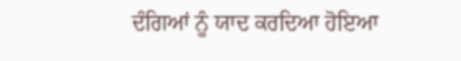ਦੰਗਿਆਂ ਨੂੰ ਯਾਦ ਕਰਦਿਆ ਹੋਇਆ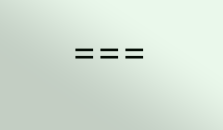===